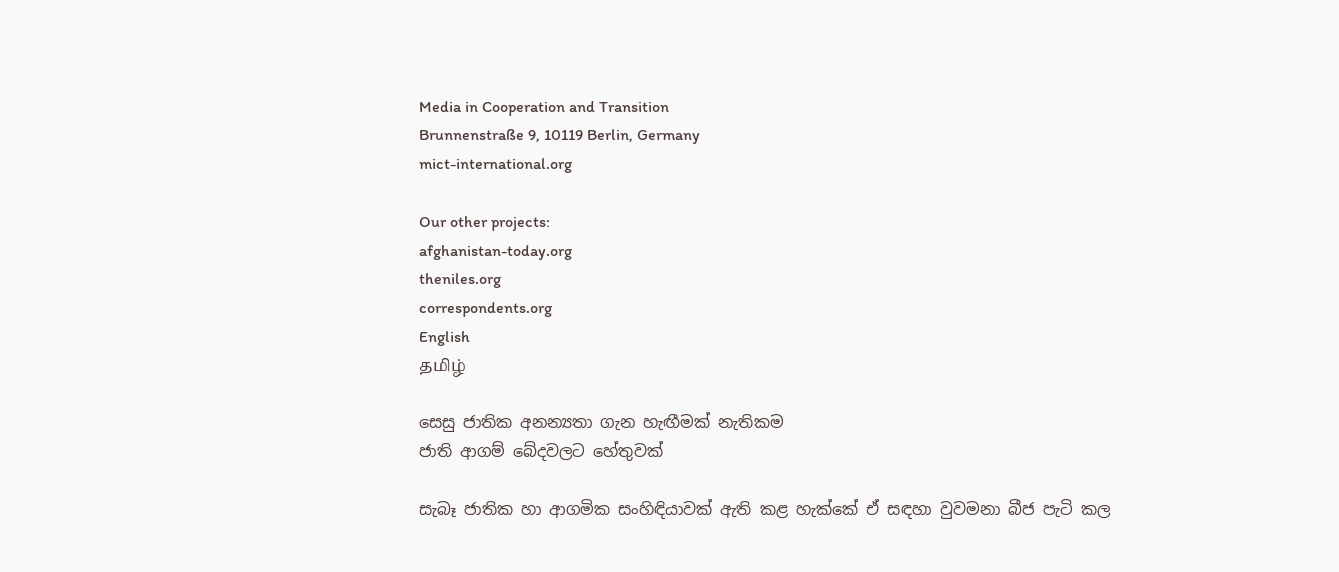Media in Cooperation and Transition
Brunnenstraße 9, 10119 Berlin, Germany
mict-international.org

Our other projects:
afghanistan-today.org
theniles.org
correspondents.org
English
தமிழ்

සෙසු ජාතික අනන්‍යතා ගැන හැඟීමක් නැතිකම
ජාති ආගම් බේදවලට හේතුවක්

සැබෑ ජාතික හා ආගමික සංහිඳියාවක් ඇති කළ හැක්කේ ඒ සඳහා වුවමනා බීජ පැටි කල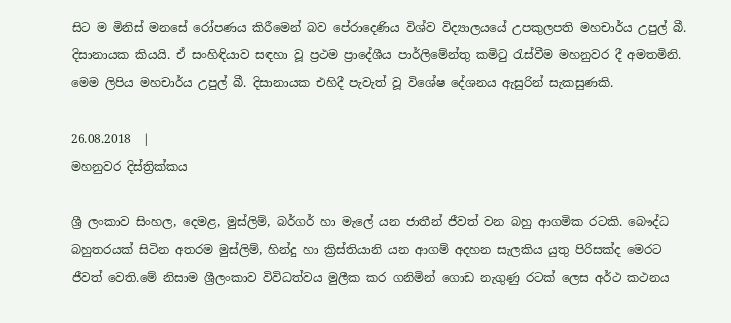සිට ම මිනිස් මනසේ රෝපණය කිරීමෙන් බව පේරාදෙණිය විශ්ව විද්‍යාලයයේ උපකුලපති මහචාර්ය උපුල් බී. දිසානායක කියයි. ඒ සංහිඳියාව සඳහා වූ ප්‍රථම ප්‍රාදේශීය පාර්ලිමේන්තු කමිටු රැස්වීම මහනුවර දී අමතමිනි. මෙම ලිපිය මහචාර්ය උපුල් බී. දිසානායක එහිදී පැවැත් වූ විශේෂ දේශනය ඇසුරින් සැකසුණකි.

26.08.2018  |
මහනුවර දිස්ත්‍රික්කය

ශ්‍රී ලංකාව සිංහල, දෙමළ, මුස්ලිම්, බර්ගර් හා මැලේ යන ජාතීන් ජීවත් වන බහු ආගමික රටකි. බෞද්ධ බහුතරයක් සිටින අතරම මුස්ලිම්, හින්දු හා ක්‍රිස්තියානි යන ආගම් අදහන සැලකිය යුතු පිරිසක්ද මෙරට ජීවත් වෙති.මේ නිසාම ශ්‍රීලංකාව විවිධත්වය මුලීක කර ගනිමින් ගොඩ නැගුණු රටක් ලෙස අර්ථ කථනය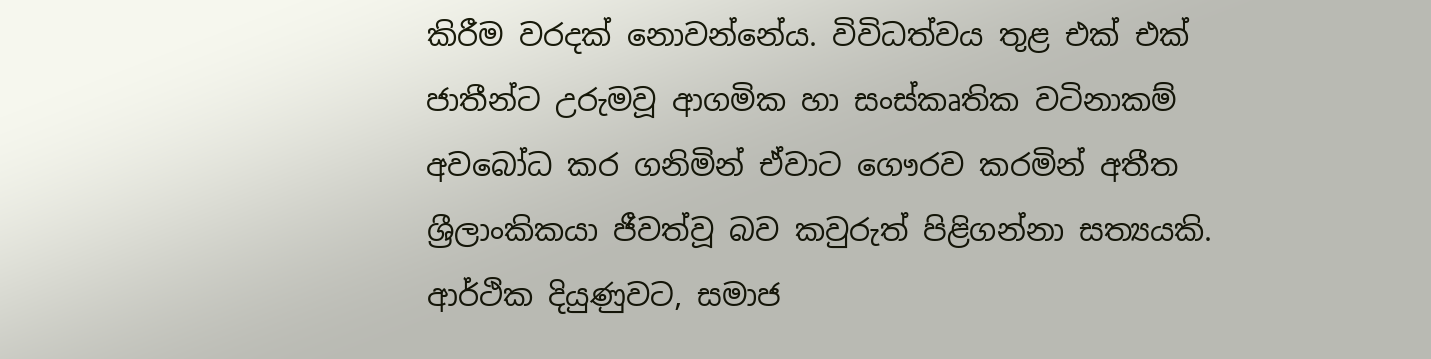කිරීම වරදක් නොවන්නේය. විවිධත්වය තුළ එක් එක් ජාතීන්ට උරුමවූ ආගමික හා සංස්කෘතික වටිනාකම් අවබෝධ කර ගනිමින් ඒවාට ගෞරව කරමින් අතීත ශ්‍රීලාංකිකයා ජීවත්වූ බව කවුරුත් පිළිගන්නා සත්‍යයකි. ආර්ථික දියුණුවට, සමාජ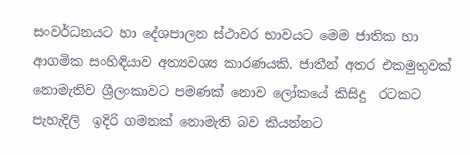සංවර්ධනයට හා දේශපාලන ස්ථාවර භාවයට මෙම ජාතික හා ආගමික සංහිඳියාව අත්‍යවශ්‍ය කාරණයකි. ජාතීන් අතර එකමුතුවක් නොමැතිව ශ්‍රීලංකාවට පමණක් නොව ලෝකයේ කිසිදු  රටකට පැහැදිලි  ඉදිරි ගමනක් නොමැති බව කියන්නට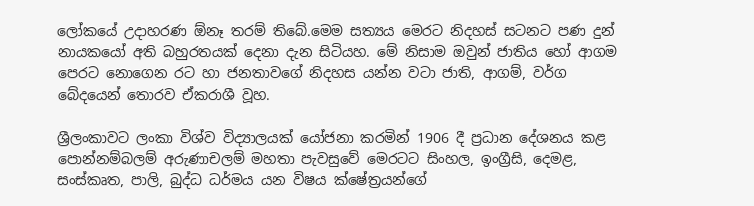ලෝකයේ උදාහරණ ඕනෑ තරම් තිබේ.මෙම සත්‍යය මෙරට නිදහස් සටනට පණ දුන් නායකයෝ අති බහුරතයක් දෙනා දැන සිටියහ. මේ නිසාම ඔවුන් ජාතිය හෝ ආගම පෙරට නොගෙන රට හා ජනතාවගේ නිදහස යන්න වටා ජාති, ආගම්, වර්ග බේදයෙන් තොරව ඒකරාශී වූහ.

ශ්‍රීලංකාවට ලංකා විශ්ව විද්‍යාලයක් යෝජනා කරමින් 1906 දී ප්‍රධාන දේශනය කළ පොන්නම්බලම් අරුණාචලම් මහතා පැවසුවේ මෙරටට සිංහල, ඉංග්‍රීසි, දෙමළ, සංස්කෘත, පාලි, බුද්ධ ධර්මය යන විෂය ක්ෂේත්‍රයන්ගේ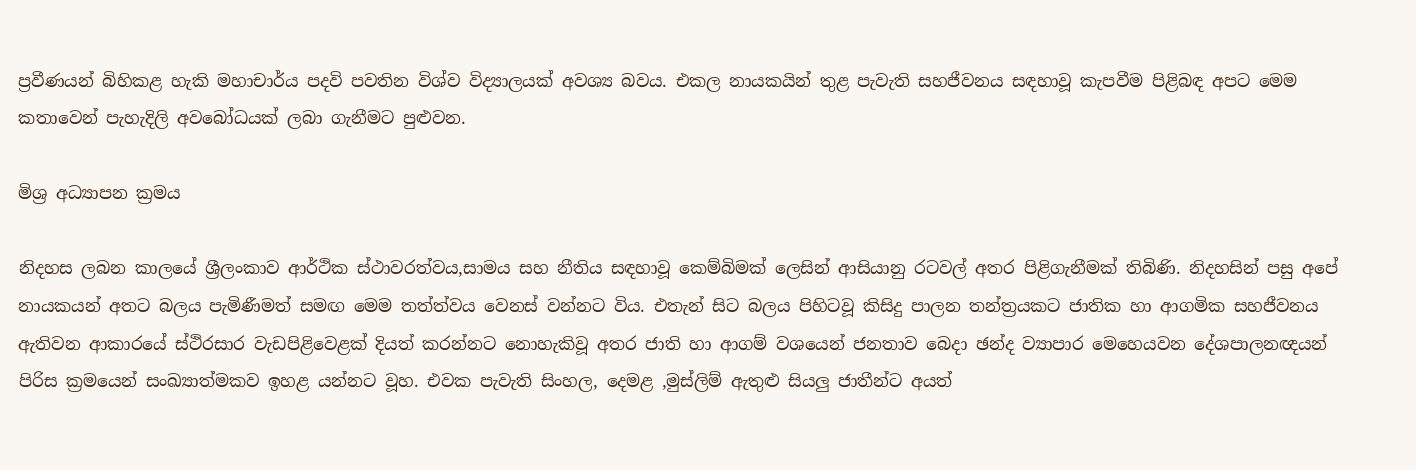ප්‍රවීණයන් බිහිකළ හැකි මහාචාර්ය පදවි පවතින විශ්ව විද්‍යාලයක් අවශ්‍ය බවය. එකල නායකයින් තුළ පැවැති සහජීවනය සඳහාවූ කැපවීම පිළිබඳ අපට මෙම  කතාවෙන් පැහැදිලි අවබෝධයක් ලබා ගැනීමට පුළුවන.

මිශ්‍ර අධ්‍යාපන ක්‍රමය

නිදහස ලබන කාලයේ ශ්‍රීලංකාව ආර්ථික ස්ථාවරත්වය,සාමය සහ නීතිය සඳහාවූ කෙම්බිමක් ලෙසින් ආසියානු රටවල් අතර පිළිගැනීමක් තිබිණි. නිදහසින් පසු අපේ නායකයන් අතට බලය පැමිණීමත් සමඟ මෙම තත්ත්වය වෙනස් වන්නට විය. එතැන් සිට බලය පිහිටවූ කිසිදු පාලන තන්ත්‍රයකට ජාතික හා ආගමික සහජීවනය ඇතිවන ආකාරයේ ස්ථිරසාර වැඩපිළිවෙළක් දියත් කරන්නට නොහැකිවූ අතර ජාති හා ආගම් වශයෙන් ජනතාව බෙදා ඡන්ද ව්‍යාපාර මෙහෙයවන දේශපාලනඥයන් පිරිස ක්‍රමයෙන් සංඛ්‍යාත්මකව ඉහළ යන්නට වූහ. එවක පැවැති සිංහල, දෙමළ ,මුස්ලිම් ඇතුළු සියලු ජාතීන්ට අයත්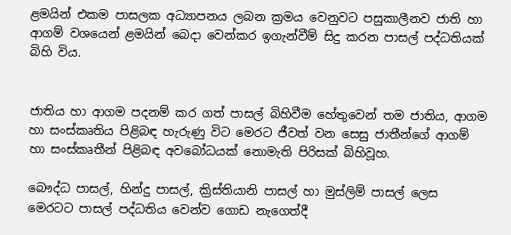ළමයින් එකම පාසලක අධ්‍යාපනය ලබන ක්‍රමය වෙනුවට පසුකාලීනව ජාති හා ආගම් වශයෙන් ළමයින් බෙදා වෙන්කර ඉගැන්වීම් සිදු කරන පාසල් පද්ධතියක්  බිහි විය.


ජාතිය හා ආගම පදනම් කර ගත් පාසල් බිහිවීම හේතුවෙන් තම ජාතිය, ආගම හා සංස්කෘතිය පිළිබඳ හැරුණු විට මෙරට ජීවත් වන සෙසු ජාතීන්ගේ ආගම් හා සංස්කෘතීන් පිළිබඳ අවබෝධයක් නොමැති පිරිසක් බිහිවූහ.

බෞද්ධ පාසල්, හින්දු පාසල්, ක්‍රිස්තියානි පාසල් හා මුස්ලිම් පාසල් ලෙස මෙරටට පාසල් පද්ධතිය වෙන්ව ගොඩ නැගෙත්දී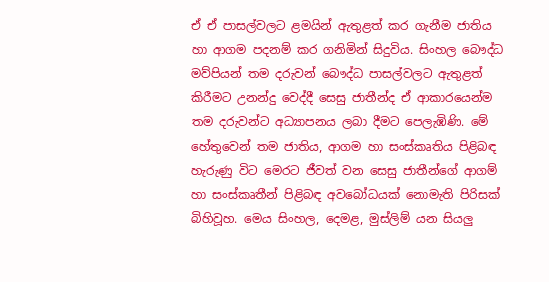ඒ ඒ පාසල්වලට ළමයින් ඇතුළත් කර ගැනීම ජාතිය හා ආගම පදනම් කර ගනිමින් සිදුවිය. සිංහල බෞද්ධ මව්පියන් තම දරුවන් බෞද්ධ පාසල්වලට ඇතුළත් කිරීමට උනන්දු වෙද්දී සෙසු ජාතීන්ද ඒ ආකාරයෙන්ම තම දරුවන්ට අධ්‍යාපනය ලබා දීමට පෙලැඹිණි. මේ හේතුවෙන් තම ජාතිය, ආගම හා සංස්කෘතිය පිළිබඳ හැරුණු විට මෙරට ජීවත් වන සෙසු ජාතීන්ගේ ආගම් හා සංස්කෘතීන් පිළිබඳ අවබෝධයක් නොමැති පිරිසක් බිහිවූහ. මෙය සිංහල, දෙමළ, මුස්ලිම් යන සියලු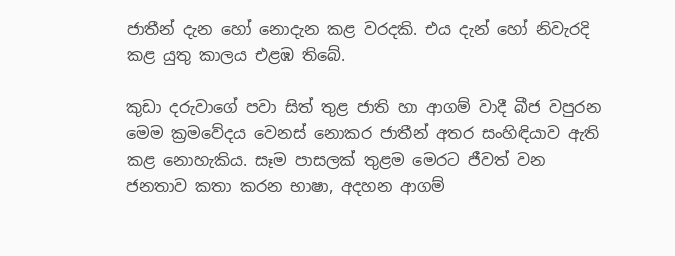ජාතීන් දැන හෝ නොදැන කළ වරදකි. එය දැන් හෝ නිවැරදි කළ යුතු කාලය එළඹ තිබේ.

කුඩා දරුවාගේ පවා සිත් තුළ ජාති හා ආගම් වාදී බීජ වපුරන මෙම ක්‍රමවේදය වෙනස් නොකර ජාතීන් අතර සංහිඳියාව ඇති කළ නොහැකිය. සෑම පාසලක් තුළම මෙරට ජීවත් වන ජනතාව කතා කරන භාෂා, අදහන ආගම්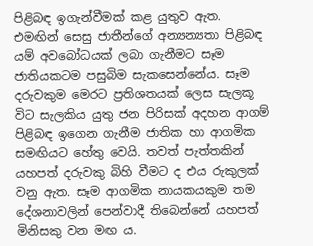පිළිබඳ ඉගැන්වීමක් කළ යුතුව ඇත. එමඟින් සෙසු ජාතීන්ගේ අන්‍යන්‍යතා පිළිබඳ යම් අවබෝධයක් ලබා ගැනීමට සෑම ජාතියකටම පසුබිම සැකසෙන්නේය. සෑම දරුවකුම මෙරට ප්‍රතිශතයක් ලෙස සැලකූ විට සැලකිය යුතු ජන පිරිසක් අදහන ආගම් පිළිබඳ ඉගෙන ගැනීම ජාතික හා ආගමික සමඟියට හේතු වෙයි. තවත් පැත්තකින් යහපත් දරුවකු බිහි වීමට ද එය රුකුලක් වනු ඇත. සෑම ආගමික නායකයකුම තම දේශනාවලින් පෙන්වාදී තිබෙන්නේ යහපත් මිනිසකු වන මඟ ය.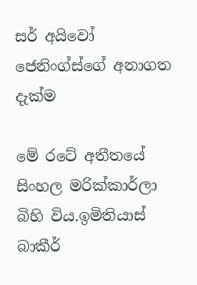සර් අයිවෝ ජෙනිංග්ස්ගේ අනාගත දැක්ම

මේ රටේ අතීතයේ සිංහල මරික්කාර්ලා බිහි විය.ඉමිතියාස් බාකීර්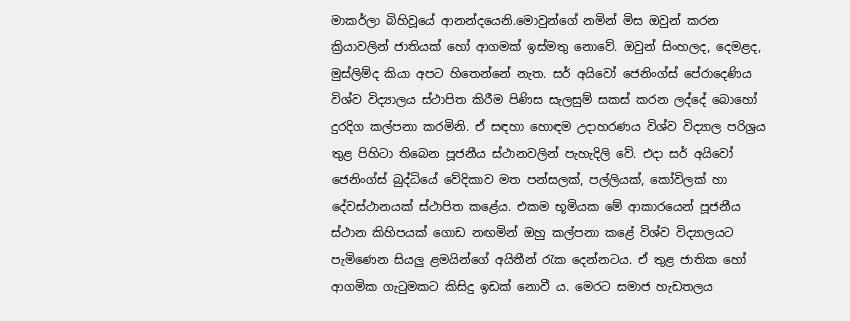මාකර්ලා බිහිවූයේ ආනන්දයෙනි.මොවුන්ගේ නමින් මිස ඔවුන් කරන ක්‍රියාවලින් ජාතියක් හෝ ආගමක් ඉස්මතු නොවේ. ඔවුන් සිංහලද, දෙමළද, මුස්ලිම්ද කියා අපට හිතෙන්නේ නැත. සර් අයිවෝ ජෙනිංග්ස් පේරාදෙණිය විශ්ව විද්‍යාලය ස්ථාපිත කිරීම පිණිස සැලසුම් සකස් කරන ලද්දේ බොහෝ දුරදිග කල්පනා කරමිනි. ඒ සඳහා හොඳම උදාහරණය විශ්ව විද්‍යාල පරිශ්‍රය තුළ පිහිටා තිබෙන පූජනීය ස්ථානවලින් පැහැදිලි වේ. එදා සර් අයිවෝ ජෙනිංග්ස් බුද්ධියේ වේදිකාව මත පන්සලක්, පල්ලියක්, කෝවිලක් හා දේවස්ථානයක් ස්ථාපිත කළේය. එකම භූමියක මේ ආකාරයෙන් පූජනීය ස්ථාන කිහිපයක් ගොඩ නඟමින් ඔහු කල්පනා කළේ විශ්ව විද්‍යාලයට පැමිණෙන සියලු ළමයින්ගේ අයිතීන් රැක දෙන්නටය. ඒ තුළ ජාතික හෝ ආගමික ගැටුමකට කිසිදු ඉඩක් නොවී ය. මෙරට සමාජ හැඩතලය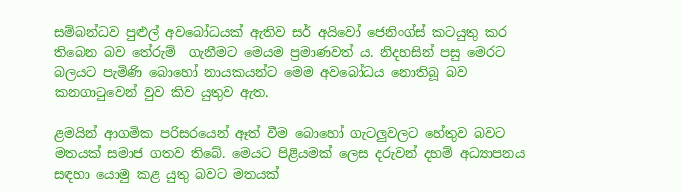සම්බන්ධව පුළුල් අවබෝධයක් ඇතිව සර් අයිවෝ ජෙනිංග්ස් කටයුතු කර තිබෙන බව තේරුම්  ගැනීමට මෙයම ප්‍රමාණවත් ය. නිදහසින් පසු මෙරට බලයට පැමිණි බොහෝ නායකයන්ට මෙම අවබෝධය නොතිබූ බව කනගාටුවෙන් වුව කිව යුතුව ඇත.

ළමයින් ආගමික පරිසරයෙන් ඈත් වීම බොහෝ ගැටලුවලට හේතුව බවට මතයක් සමාජ ගතව තිබේ. මෙයට පිළියමක් ලෙස දරුවන් දහම් අධ්‍යාපනය සඳහා යොමු කළ යුතු බවට මතයක්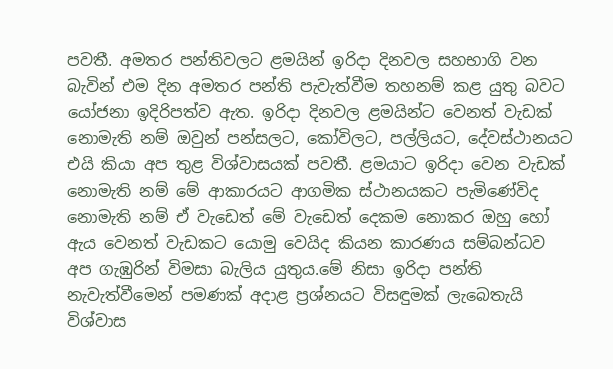පවතී. අමතර පන්තිවලට ළමයින් ඉරිදා දිනවල සහභාගි වන බැවින් එම දින අමතර පන්ති පැවැත්වීම තහනම් කළ යුතු බවට යෝජනා ඉදිරිපත්ව ඇත. ඉරිදා දිනවල ළමයින්ට වෙනත් වැඩක් නොමැති නම් ඔවුන් පන්සලට, කෝවිලට, පල්ලියට, දේවස්ථානයට එයි කියා අප තුළ විශ්වාසයක් පවතී. ළමයාට ඉරිදා වෙන වැඩක් නොමැති නම් මේ ආකාරයට ආගමික ස්ථානයකට පැමිණේවිද නොමැති නම් ඒ වැඩෙත් මේ වැඩෙත් දෙකම නොකර ඔහු හෝ ඇය වෙනත් වැඩකට යොමු වෙයිද කියන කාරණය සම්බන්ධව අප ගැඹුරින් විමසා බැලිය යුතුය.මේ නිසා ඉරිදා පන්ති නැවැත්වීමෙන් පමණක් අදාළ ප්‍රශ්නයට විසඳුමක් ලැබෙතැයි විශ්වාස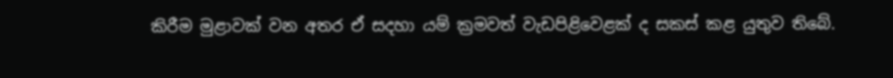කිරීම මුළාවක් වන අතර ඒ සදහා යම් ක්‍රමවත් වැඩපිළිවෙළක් ද සකස් කළ යුතුව තිබේ.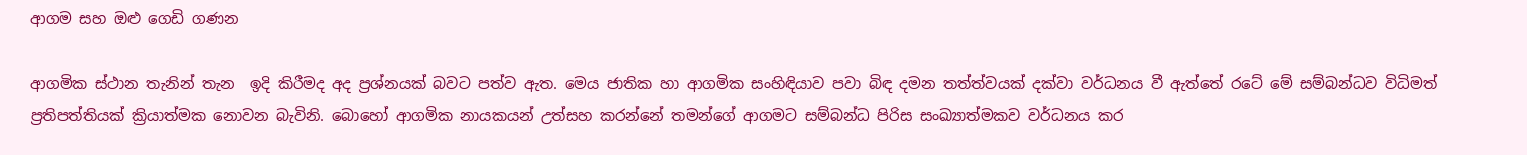ආගම සහ ඔළු ගෙඩි ගණන

ආගමික ස්ථාන තැනින් තැන  ඉදි කිරීමද අද ප්‍රශ්නයක් බවට පත්ව ඇත. මෙය ජාතික හා ආගමික සංහිඳියාව පවා බිඳ දමන තත්ත්වයක් දක්වා වර්ධනය වී ඇත්තේ රටේ මේ සම්බන්ධව විධිමත් ප්‍රතිපත්තියක් ක්‍රියාත්මක නොවන බැවිනි. බොහෝ ආගමික නායකයන් උත්සහ කරන්නේ තමන්ගේ ආගමට සම්බන්ධ පිරිස සංඛ්‍යාත්මකව වර්ධනය කර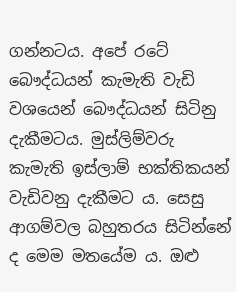ගන්නටය. අපේ රටේ බෞද්ධයන් කැමැති වැඩි වශයෙන් බෞද්ධයන් සිටිනු දැකීමටය. මුස්ලිම්වරු කැමැති ඉස්ලාම් භක්තිකයන් වැඩිවනු දැකීමට ය. සෙසු ආගම්වල බහුතරය සිටින්නේ ද මෙම මතයේම ය. ඔළු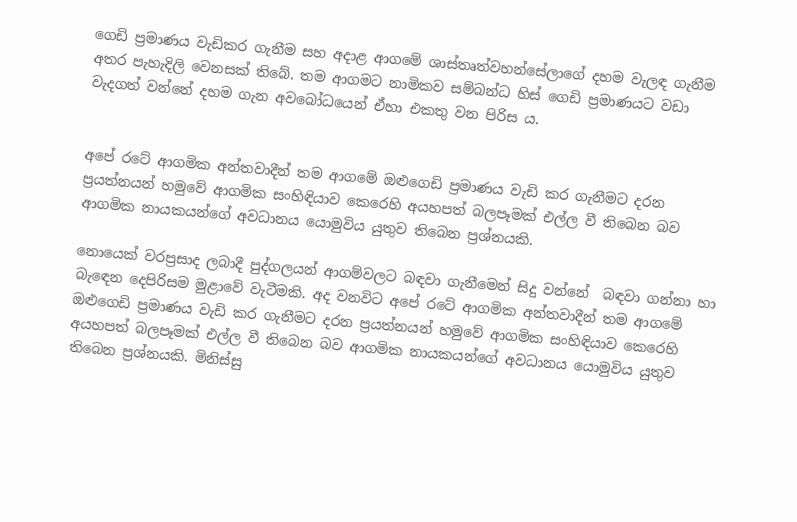ගෙඩි ප්‍රමාණය වැඩිකර ගැනීම සහ අදාළ ආගමේ ශාස්තෘත්වහන්සේලාගේ දහම වැලඳ ගැනීම අතර පැහැදිලි වෙනසක් තිබේ. තම ආගමට නාමිකව සම්බන්ධ හිස් ගෙඩි ප්‍රමාණයට වඩා වැදගත් වන්නේ දහම ගැන අවබෝධයෙන් ඒහා එකතු වන පිරිස ය.


අපේ රටේ ආගමික අන්තවාදීන් තම ආගමේ ඔළුගෙඩි ප්‍රමාණය වැඩි කර ගැනීමට දරන ප්‍රයත්නයන් හමුවේ ආගමික සංහිඳියාව කෙරෙහි අයහපත් බලපෑමක් එල්ල වී තිබෙන බව ආගමික නායකයන්ගේ අවධානය යොමුවිය යුතුව තිබෙන ප්‍රශ්නයකි.

නොයෙක් වරප්‍රසාද ලබාදී පුද්ගලයන් ආගම්වලට බඳවා ගැනීමෙන් සිදු වන්නේ  බඳවා ගන්නා හා බැඳෙන දෙපිරිසම මුළාවේ වැටීමකි. අද වනවිට අපේ රටේ ආගමික අන්තවාදීන් තම ආගමේ ඔළුගෙඩි ප්‍රමාණය වැඩි කර ගැනීමට දරන ප්‍රයත්නයන් හමුවේ ආගමික සංහිඳියාව කෙරෙහි අයහපත් බලපෑමක් එල්ල වී තිබෙන බව ආගමික නායකයන්ගේ අවධානය යොමුවිය යුතුව තිබෙන ප්‍රශ්නයකි. මිනිස්සු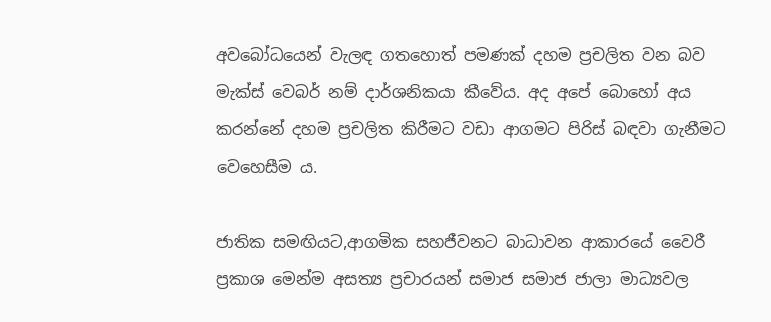අවබෝධයෙන් වැලඳ ගතහොත් පමණක් දහම ප්‍රචලිත වන බව මැක්ස් වෙබර් නම් දාර්ශනිකයා කීවේය. අද අපේ බොහෝ අය කරන්නේ දහම ප්‍රචලිත කිරීමට වඩා ආගමට පිරිස් බඳවා ගැනීමට වෙහෙසීම ය.

ජාතික සමඟියට,ආගමික සහජීවනට බාධාවන ආකාරයේ වෛරී ප්‍රකාශ මෙන්ම අසත්‍ය ප්‍රචාරයන් සමාජ සමාජ ජාලා මාධ්‍යවල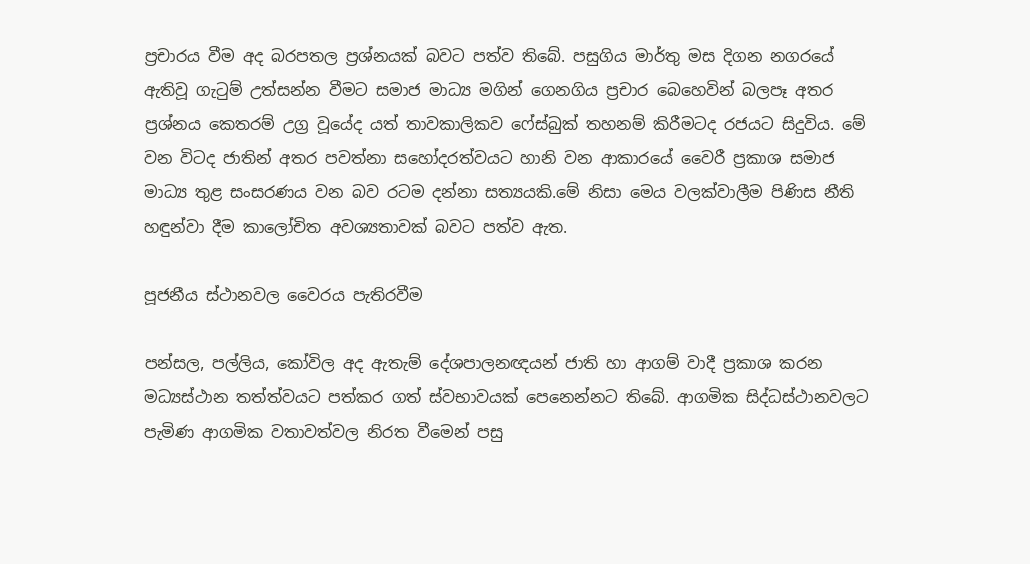ප්‍රචාරය වීම අද බරපතල ප්‍රශ්නයක් බවට පත්ව තිබේ. පසුගිය මාර්තු මස දිගන නගරයේ ඇතිවූ ගැටුම් උත්සන්න වීමට සමාජ මාධ්‍ය මගින් ගෙනගිය ප්‍රචාර බෙහෙවින් බලපෑ අතර ප්‍රශ්නය කෙතරම් උග්‍ර වූයේද යත් තාවකාලිකව ෆේස්බුක් තහනම් කිරීමටද රජයට සිදුවිය. මේ වන විටද ජාතින් අතර පවත්නා සහෝදරත්වයට හානි වන ආකාරයේ වෛරී ප්‍රකාශ සමාජ  මාධ්‍ය තුළ සංසරණය වන බව රටම දන්නා සත්‍යයකි.මේ නිසා මෙය වලක්වාලීම පිණිස නීති හඳුන්වා දීම කාලෝචිත අවශ්‍යතාවක් බවට පත්ව ඇත.

පූජනීය ස්ථානවල වෛරය පැතිරවීම

පන්සල, පල්ලිය, කෝවිල අද ඇතැම් දේශපාලනඥයන් ජාති හා ආගම් වාදී ප්‍රකාශ කරන මධ්‍යස්ථාන තත්ත්වයට පත්කර ගත් ස්වභාවයක් පෙනෙන්නට තිබේ. ආගමික සිද්ධස්ථානවලට පැමිණ ආගමික වතාවත්වල නිරත වීමෙන් පසු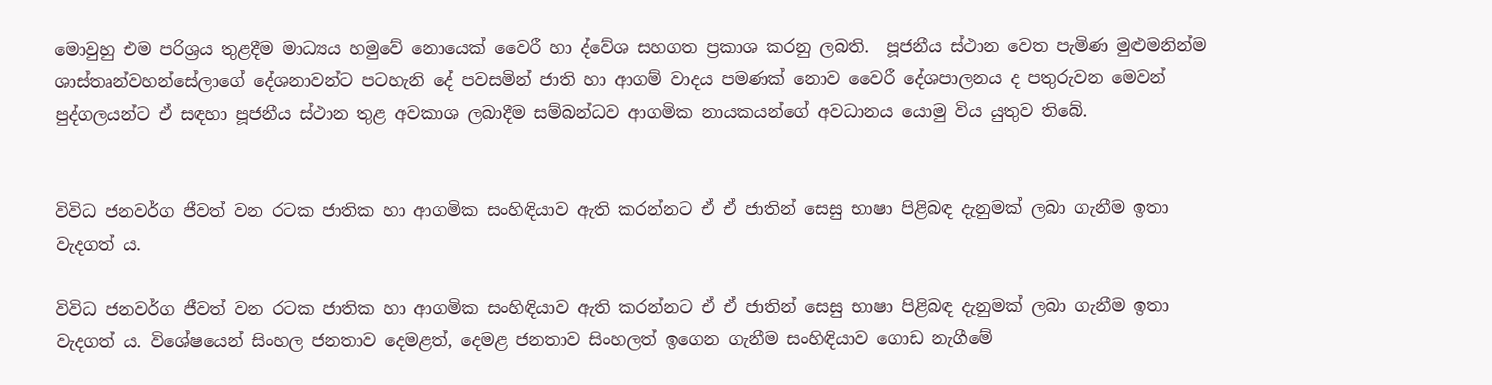මොවුහු එම පරිශ්‍රය තුළදීම මාධ්‍යය හමුවේ නොයෙක් වෛරී හා ද්වේශ සහගත ප්‍රකාශ කරනු ලබති.  පූජනීය ස්ථාන වෙත පැමිණ මුළුමනින්ම ශාස්තෘන්වහන්සේලාගේ දේශනාවන්ට පටහැනි දේ පවසමින් ජාති හා ආගම් වාදය පමණක් නොව වෛරී දේශපාලනය ද පතුරුවන මෙවන් පුද්ගලයන්ට ඒ සඳහා පූජනීය ස්ථාන තුළ අවකාශ ලබාදීම සම්බන්ධව ආගමික නායකයන්ගේ අවධානය යොමු විය යුතුව තිබේ.


විවිධ ජනවර්ග ජීවත් වන රටක ජාතික හා ආගමික සංහිඳියාව ඇති කරන්නට ඒ ඒ ජාතින් සෙසු භාෂා පිළිබඳ දැනුමක් ලබා ගැනීම ඉතා වැදගත් ය.

විවිධ ජනවර්ග ජීවත් වන රටක ජාතික හා ආගමික සංහිඳියාව ඇති කරන්නට ඒ ඒ ජාතින් සෙසු භාෂා පිළිබඳ දැනුමක් ලබා ගැනීම ඉතා වැදගත් ය. විශේෂයෙන් සිංහල ජනතාව දෙමළත්, දෙමළ ජනතාව සිංහලත් ඉගෙන ගැනීම සංහිඳියාව ගොඩ නැගීමේ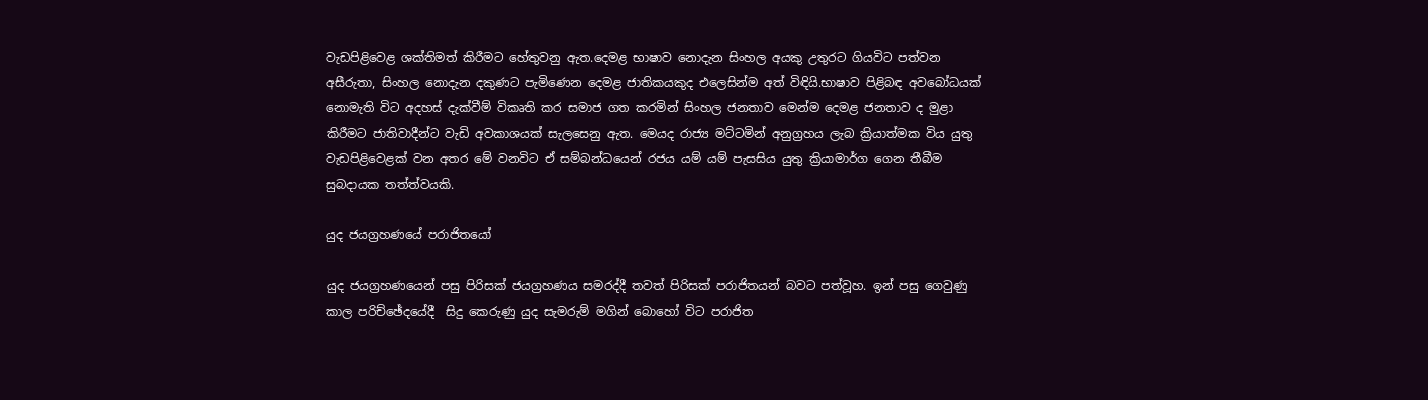වැඩපිළිවෙළ ශක්තිමත් කිරීමට හේතුවනු ඇත.දෙමළ භාෂාව නොදැන සිංහල අයකු උතුරට ගියවිට පත්වන අසීරුතා, සිංහල නොදැන දකු‍ණට පැමිණෙන දෙමළ ජාතිකයකුද එලෙසින්ම අත් විඳියි.භාෂාව පිළිබඳ අවබෝධයක් නොමැති විට අදහස් දැක්වීම් විකෘති කර සමාජ ගත කරමින් සිංහල ජනතාව මෙන්ම දෙමළ ජනතාව ද මුළා කිරීමට ජාතිවාදීන්ට වැඩි අවකාශයක් සැලසෙනු ඇත. මෙයද රාජ්‍ය මට්ටමින් අනුග්‍රහය ලැබ ක්‍රියාත්මක විය යුතු වැඩපිළිවෙළක් වන අතර මේ වනවිට ඒ සම්බන්ධයෙන් රජය යම් යම් පැසසිය යුතු ක්‍රියාමාර්ග ගෙන තීබීම සුබදායක තත්ත්වයකි.

යුද ජයග්‍රහණයේ පරාජිතයෝ

යුද ජයග්‍රහණයෙන් පසු පිරිසක් ජයග්‍රහණය සමරද්දී තවත් පිරිසක් පරාජිතයන් බවට පත්වූහ. ඉන් පසු ගෙවුණු කාල පරිච්ඡේදයේදී  සිදු කෙරුණු යුද සැමරුම් මගින් බොහෝ විට පරාජිත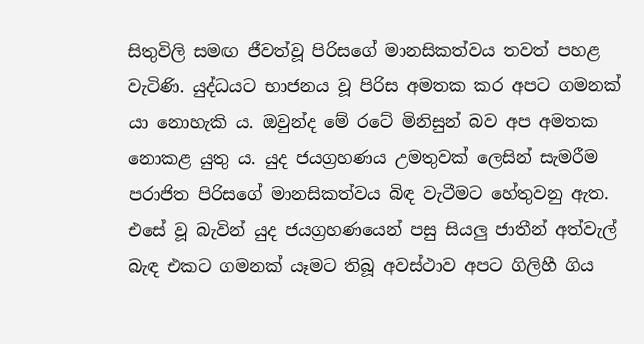සිතුවිලි සමඟ ජීවත්වූ පිරිසගේ මානසිකත්වය තවත් පහළ වැටිණි. යුද්ධයට භාජනය වූ පිරිස අමතක කර අපට ගමනක් යා නොහැකි ය. ඔවුන්ද මේ රටේ මිනිසුන් බව අප අමතක නොකළ යුතු ය. යුද ජයග්‍රහණය උමතුවක් ලෙසින් සැමරීම පරාජිත පිරිසගේ මානසිකත්වය බිඳ වැටීමට හේතුවනු ඇත. එසේ වූ බැවින් යුද ජයග්‍රහණයෙන් පසු සියලු ජාතීන් අත්වැල් බැඳ එකට ගමනක් යෑමට තිබූ අවස්ථාව අපට ගිලිහී ගිය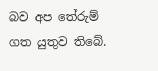බව අප තේරුම් ගත යුතුව තිබේ.